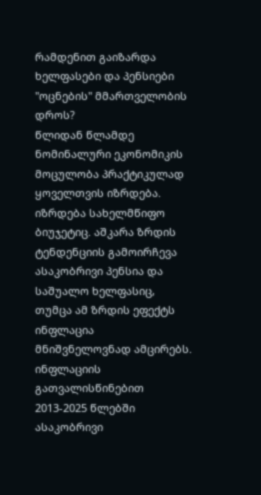რამდენით გაიზარდა ხელფასები და პენსიები "ოცნების" მმართველობის დროს?
წლიდან წლამდე ნომინალური ეკონომიკის მოცულობა პრაქტიკულად ყოველთვის იზრდება. იზრდება სახელმწიფო ბიუჯეტიც. აშკარა ზრდის ტენდენციის გამოირჩევა ასაკობრივი პენსია და საშუალო ხელფასიც, თუმცა ამ ზრდის ეფექტს ინფლაცია მნიშვნელოვნად ამცირებს. ინფლაციის გათვალისწინებით 2013-2025 წლებში ასაკობრივი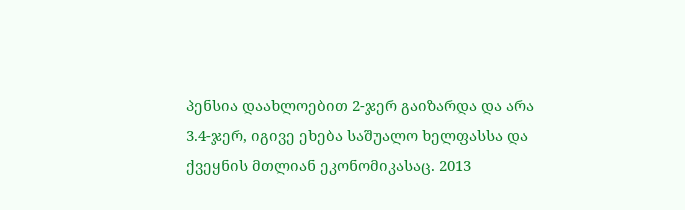პენსია დაახლოებით 2-ჯერ გაიზარდა და არა 3.4-ჯერ, იგივე ეხება საშუალო ხელფასსა და ქვეყნის მთლიან ეკონომიკასაც. 2013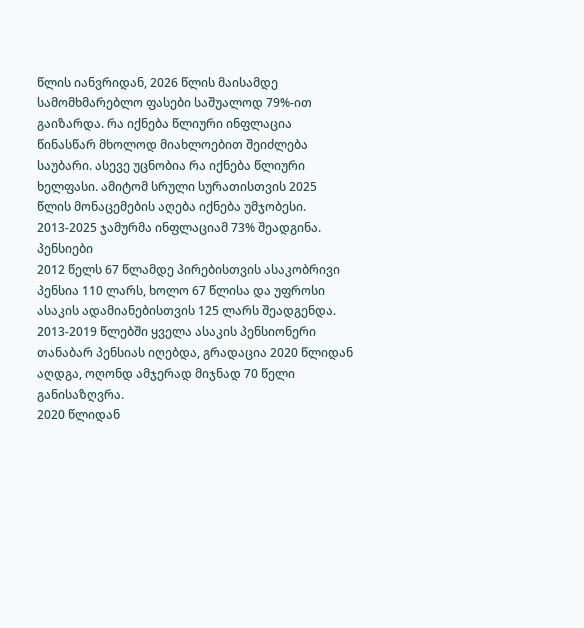წლის იანვრიდან, 2026 წლის მაისამდე სამომხმარებლო ფასები საშუალოდ 79%-ით გაიზარდა. რა იქნება წლიური ინფლაცია წინასწარ მხოლოდ მიახლოებით შეიძლება საუბარი. ასევე უცნობია რა იქნება წლიური ხელფასი. ამიტომ სრული სურათისთვის 2025 წლის მონაცემების აღება იქნება უმჯობესი. 2013-2025 ჯამურმა ინფლაციამ 73% შეადგინა.
პენსიები
2012 წელს 67 წლამდე პირებისთვის ასაკობრივი პენსია 110 ლარს, ხოლო 67 წლისა და უფროსი ასაკის ადამიანებისთვის 125 ლარს შეადგენდა. 2013-2019 წლებში ყველა ასაკის პენსიონერი თანაბარ პენსიას იღებდა, გრადაცია 2020 წლიდან აღდგა, ოღონდ ამჯერად მიჯნად 70 წელი განისაზღვრა.
2020 წლიდან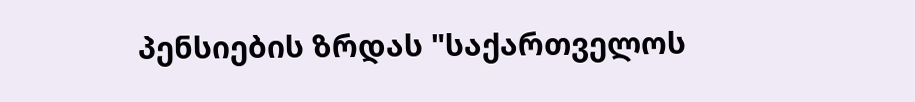პენსიების ზრდას "საქართველოს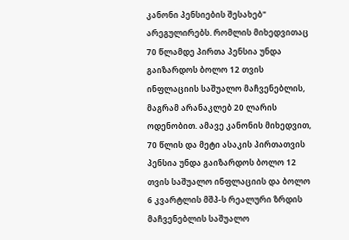კანონი პენსიების შესახებ" არეგულირებს. რომლის მიხედვითაც 70 წლამდე პირთა პენსია უნდა გაიზარდოს ბოლო 12 თვის ინფლაციის საშუალო მაჩვენებლის, მაგრამ არანაკლებ 20 ლარის ოდენობით. ამავე კანონის მიხედვით, 70 წლის და მეტი ასაკის პირთათვის პენსია უნდა გაიზარდოს ბოლო 12 თვის საშუალო ინფლაციის და ბოლო 6 კვარტლის მშპ-ს რეალური ზრდის მაჩვენებლის საშუალო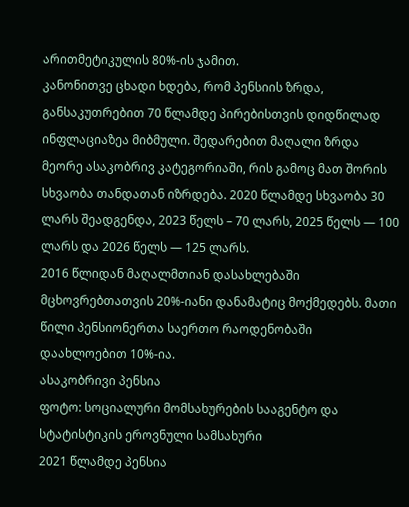არითმეტიკულის 80%-ის ჯამით.
კანონითვე ცხადი ხდება, რომ პენსიის ზრდა, განსაკუთრებით 70 წლამდე პირებისთვის დიდწილად ინფლაციაზეა მიბმული. შედარებით მაღალი ზრდა მეორე ასაკობრივ კატეგორიაში, რის გამოც მათ შორის სხვაობა თანდათან იზრდება. 2020 წლამდე სხვაობა 30 ლარს შეადგენდა, 2023 წელს – 70 ლარს, 2025 წელს — 100 ლარს და 2026 წელს — 125 ლარს.
2016 წლიდან მაღალმთიან დასახლებაში მცხოვრებთათვის 20%-იანი დანამატიც მოქმედებს. მათი წილი პენსიონერთა საერთო რაოდენობაში დაახლოებით 10%-ია.
ასაკობრივი პენსია
ფოტო: სოციალური მომსახურების სააგენტო და სტატისტიკის ეროვნული სამსახური
2021 წლამდე პენსია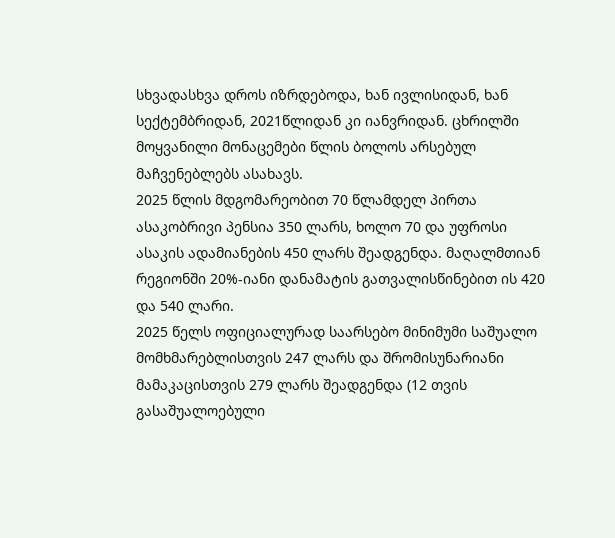სხვადასხვა დროს იზრდებოდა, ხან ივლისიდან, ხან სექტემბრიდან, 2021წლიდან კი იანვრიდან. ცხრილში მოყვანილი მონაცემები წლის ბოლოს არსებულ მაჩვენებლებს ასახავს.
2025 წლის მდგომარეობით 70 წლამდელ პირთა ასაკობრივი პენსია 350 ლარს, ხოლო 70 და უფროსი ასაკის ადამიანების 450 ლარს შეადგენდა. მაღალმთიან რეგიონში 20%-იანი დანამატის გათვალისწინებით ის 420 და 540 ლარი.
2025 წელს ოფიციალურად საარსებო მინიმუმი საშუალო მომხმარებლისთვის 247 ლარს და შრომისუნარიანი მამაკაცისთვის 279 ლარს შეადგენდა (12 თვის გასაშუალოებული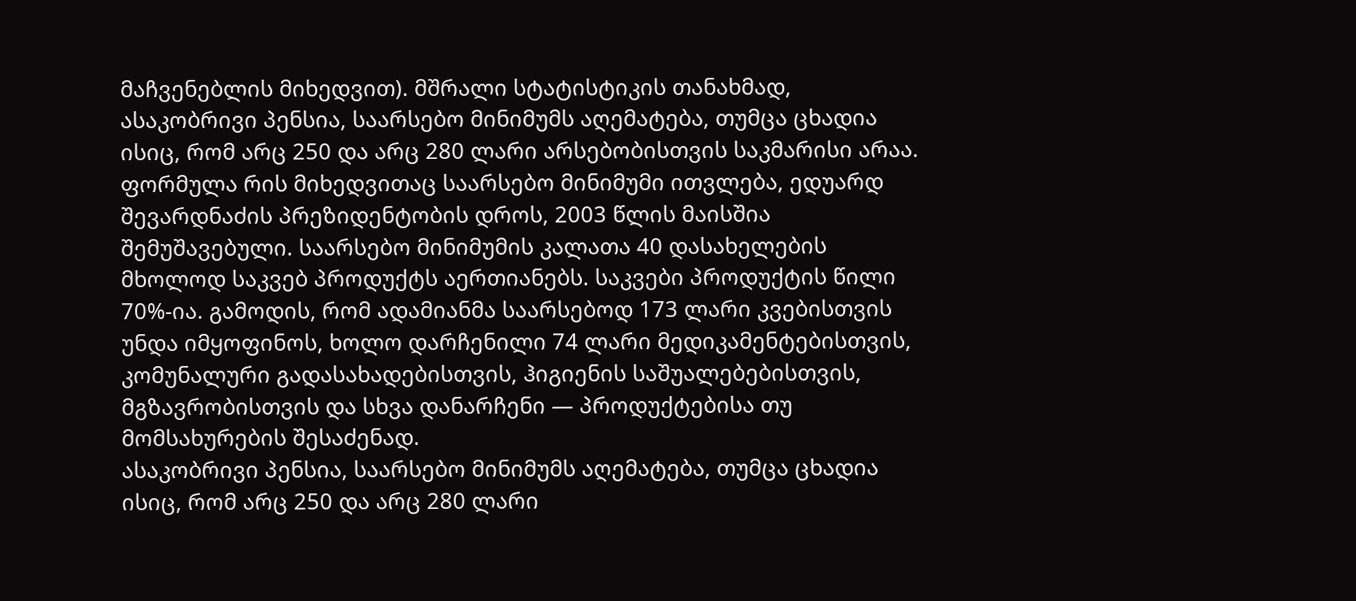მაჩვენებლის მიხედვით). მშრალი სტატისტიკის თანახმად, ასაკობრივი პენსია, საარსებო მინიმუმს აღემატება, თუმცა ცხადია ისიც, რომ არც 250 და არც 280 ლარი არსებობისთვის საკმარისი არაა. ფორმულა რის მიხედვითაც საარსებო მინიმუმი ითვლება, ედუარდ შევარდნაძის პრეზიდენტობის დროს, 2003 წლის მაისშია შემუშავებული. საარსებო მინიმუმის კალათა 40 დასახელების მხოლოდ საკვებ პროდუქტს აერთიანებს. საკვები პროდუქტის წილი 70%-ია. გამოდის, რომ ადამიანმა საარსებოდ 173 ლარი კვებისთვის უნდა იმყოფინოს, ხოლო დარჩენილი 74 ლარი მედიკამენტებისთვის, კომუნალური გადასახადებისთვის, ჰიგიენის საშუალებებისთვის, მგზავრობისთვის და სხვა დანარჩენი — პროდუქტებისა თუ მომსახურების შესაძენად.
ასაკობრივი პენსია, საარსებო მინიმუმს აღემატება, თუმცა ცხადია ისიც, რომ არც 250 და არც 280 ლარი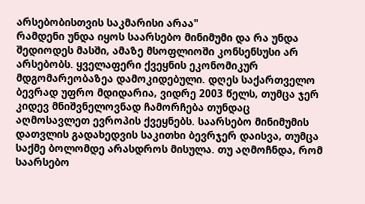არსებობისთვის საკმარისი არაა"
რამდენი უნდა იყოს საარსებო მინიმუმი და რა უნდა შედიოდეს მასში, ამაზე მსოფლიოში კონსენსუსი არ არსებობს. ყველაფერი ქვეყნის ეკონომიკურ მდგომარეობაზეა დამოკიდებული. დღეს საქართველო ბევრად უფრო მდიდარია, ვიდრე 2003 წელს, თუმცა ჯერ კიდევ მნიშვნელოვნად ჩამორჩება თუნდაც აღმოსავლეთ ევროპის ქვეყნებს. საარსებო მინიმუმის დათვლის გადახედვის საკითხი ბევრჯერ დაისვა, თუმცა საქმე ბოლომდე არასდროს მისულა. თუ აღმოჩნდა, რომ საარსებო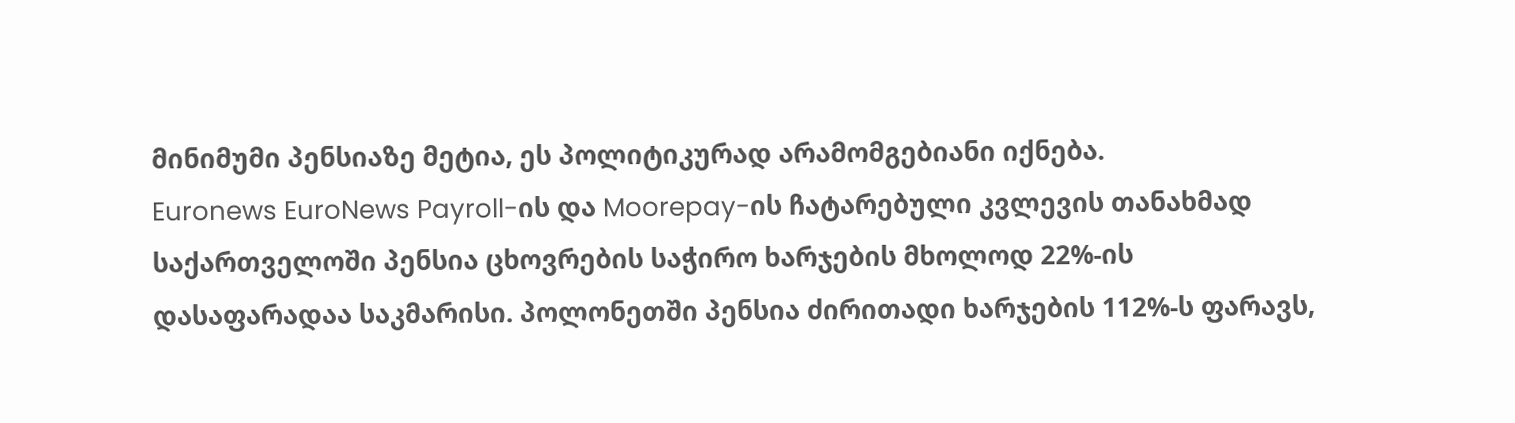მინიმუმი პენსიაზე მეტია, ეს პოლიტიკურად არამომგებიანი იქნება.
Euronews EuroNews Payroll-ის და Moorepay-ის ჩატარებული კვლევის თანახმად საქართველოში პენსია ცხოვრების საჭირო ხარჯების მხოლოდ 22%-ის დასაფარადაა საკმარისი. პოლონეთში პენსია ძირითადი ხარჯების 112%-ს ფარავს,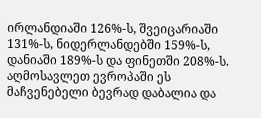ირლანდიაში 126%-ს, შვეიცარიაში 131%-ს, ნიდერლანდებში 159%-ს, დანიაში 189%-ს და ფინეთში 208%-ს. აღმოსავლეთ ევროპაში ეს მაჩვენებელი ბევრად დაბალია და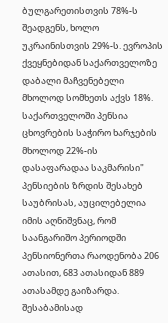ბულგარეთისთვის 78%-ს შეადგენს, ხოლო უკრაინისთვის 29%-ს. ევროპის ქვეყნებიდან საქართველოზე დაბალი მაჩვენებელი მხოლოდ სომხეთს აქვს 18%.
საქართველოში პენსია ცხოვრების საჭირო ხარჯების მხოლოდ 22%-ის დასაფარადაა საკმარისი"
პენსიების ზრდის შესახებ საუბრისას, აუცილებელია იმის აღნიშვნაც, რომ საანგარიშო პერიოდში პენსიონერთა რაოდენობა 206 ათასით, 683 ათასიდან 889 ათასამდე გაიზარდა. შესაბამისად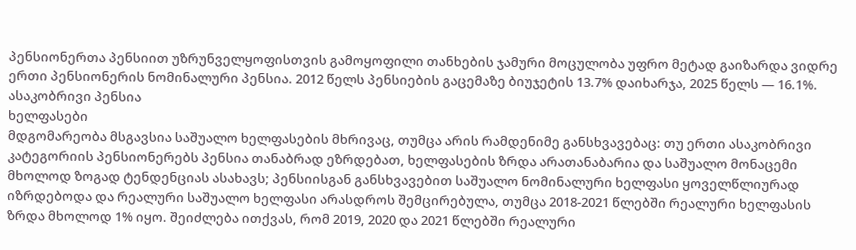პენსიონერთა პენსიით უზრუნველყოფისთვის გამოყოფილი თანხების ჯამური მოცულობა უფრო მეტად გაიზარდა ვიდრე ერთი პენსიონერის ნომინალური პენსია. 2012 წელს პენსიების გაცემაზე ბიუჯეტის 13.7% დაიხარჯა, 2025 წელს — 16.1%.
ასაკობრივი პენსია
ხელფასები
მდგომარეობა მსგავსია საშუალო ხელფასების მხრივაც, თუმცა არის რამდენიმე განსხვავებაც: თუ ერთი ასაკობრივი კატეგორიის პენსიონერებს პენსია თანაბრად ეზრდებათ, ხელფასების ზრდა არათანაბარია და საშუალო მონაცემი მხოლოდ ზოგად ტენდენციას ასახავს; პენსიისგან განსხვავებით საშუალო ნომინალური ხელფასი ყოველწლიურად იზრდებოდა და რეალური საშუალო ხელფასი არასდროს შემცირებულა, თუმცა 2018-2021 წლებში რეალური ხელფასის ზრდა მხოლოდ 1% იყო. შეიძლება ითქვას, რომ 2019, 2020 და 2021 წლებში რეალური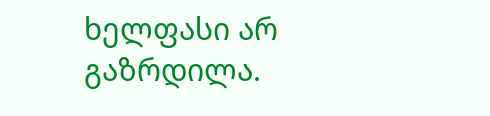ხელფასი არ გაზრდილა.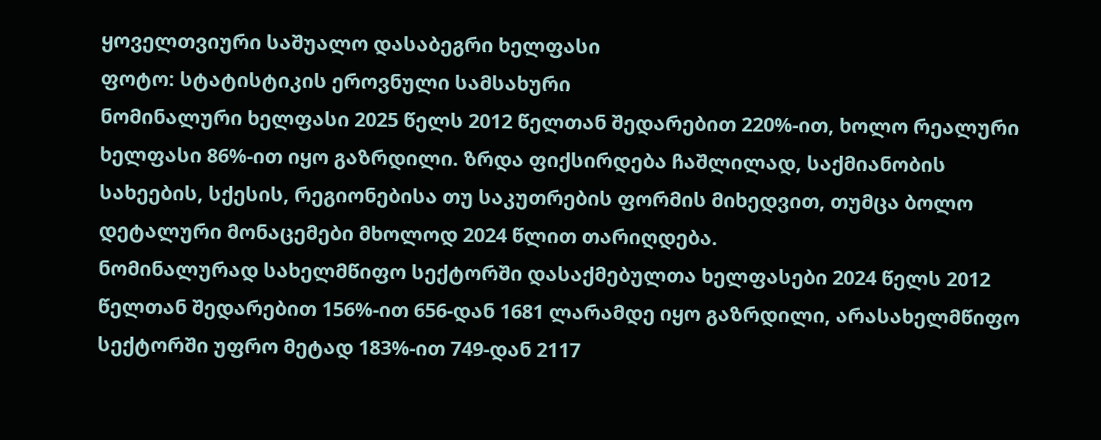ყოველთვიური საშუალო დასაბეგრი ხელფასი
ფოტო: სტატისტიკის ეროვნული სამსახური
ნომინალური ხელფასი 2025 წელს 2012 წელთან შედარებით 220%-ით, ხოლო რეალური ხელფასი 86%-ით იყო გაზრდილი. ზრდა ფიქსირდება ჩაშლილად, საქმიანობის სახეების, სქესის, რეგიონებისა თუ საკუთრების ფორმის მიხედვით, თუმცა ბოლო დეტალური მონაცემები მხოლოდ 2024 წლით თარიღდება.
ნომინალურად სახელმწიფო სექტორში დასაქმებულთა ხელფასები 2024 წელს 2012 წელთან შედარებით 156%-ით 656-დან 1681 ლარამდე იყო გაზრდილი, არასახელმწიფო სექტორში უფრო მეტად 183%-ით 749-დან 2117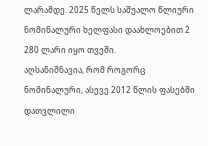ლარამდე. 2025 წელს საშუალო წლიური ნომინალური ხელფასი დაახლოებით 2 280 ლარი იყო თვეში.
აღსანიშნავია, რომ როგორც ნომინალური, ასევე 2012 წლის ფასებში დათვლილი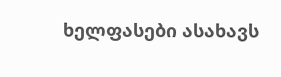ხელფასები ასახავს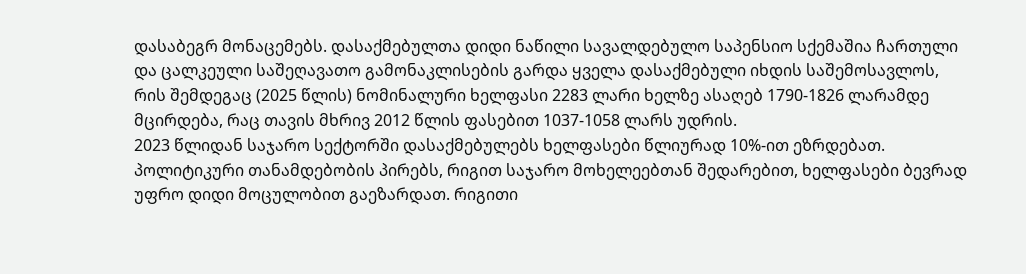დასაბეგრ მონაცემებს. დასაქმებულთა დიდი ნაწილი სავალდებულო საპენსიო სქემაშია ჩართული და ცალკეული საშეღავათო გამონაკლისების გარდა ყველა დასაქმებული იხდის საშემოსავლოს, რის შემდეგაც (2025 წლის) ნომინალური ხელფასი 2283 ლარი ხელზე ასაღებ 1790-1826 ლარამდე მცირდება, რაც თავის მხრივ 2012 წლის ფასებით 1037-1058 ლარს უდრის.
2023 წლიდან საჯარო სექტორში დასაქმებულებს ხელფასები წლიურად 10%-ით ეზრდებათ.
პოლიტიკური თანამდებობის პირებს, რიგით საჯარო მოხელეებთან შედარებით, ხელფასები ბევრად უფრო დიდი მოცულობით გაეზარდათ. რიგითი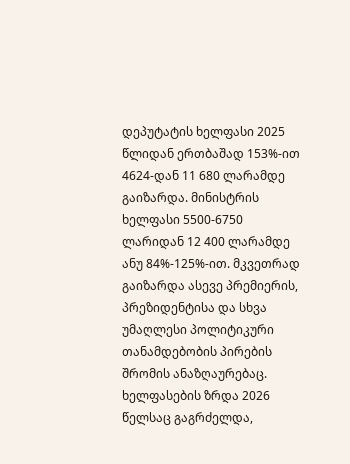დეპუტატის ხელფასი 2025 წლიდან ერთბაშად 153%-ით 4624-დან 11 680 ლარამდე გაიზარდა. მინისტრის ხელფასი 5500-6750 ლარიდან 12 400 ლარამდე ანუ 84%-125%-ით. მკვეთრად გაიზარდა ასევე პრემიერის, პრეზიდენტისა და სხვა უმაღლესი პოლიტიკური თანამდებობის პირების შრომის ანაზღაურებაც.
ხელფასების ზრდა 2026 წელსაც გაგრძელდა,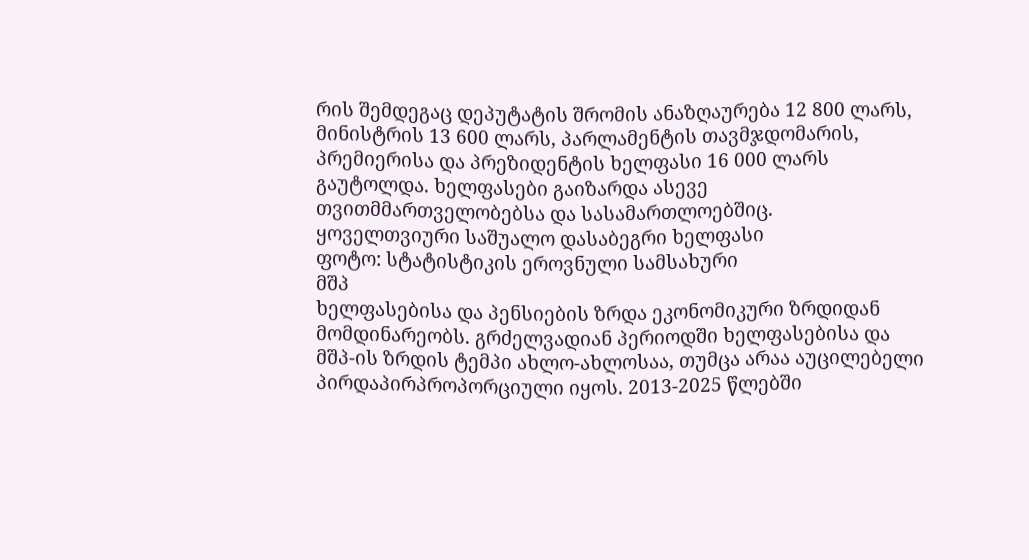რის შემდეგაც დეპუტატის შრომის ანაზღაურება 12 800 ლარს, მინისტრის 13 600 ლარს, პარლამენტის თავმჯდომარის, პრემიერისა და პრეზიდენტის ხელფასი 16 000 ლარს გაუტოლდა. ხელფასები გაიზარდა ასევე თვითმმართველობებსა და სასამართლოებშიც.
ყოველთვიური საშუალო დასაბეგრი ხელფასი
ფოტო: სტატისტიკის ეროვნული სამსახური
მშპ
ხელფასებისა და პენსიების ზრდა ეკონომიკური ზრდიდან მომდინარეობს. გრძელვადიან პერიოდში ხელფასებისა და მშპ-ის ზრდის ტემპი ახლო-ახლოსაა, თუმცა არაა აუცილებელი პირდაპირპროპორციული იყოს. 2013-2025 წლებში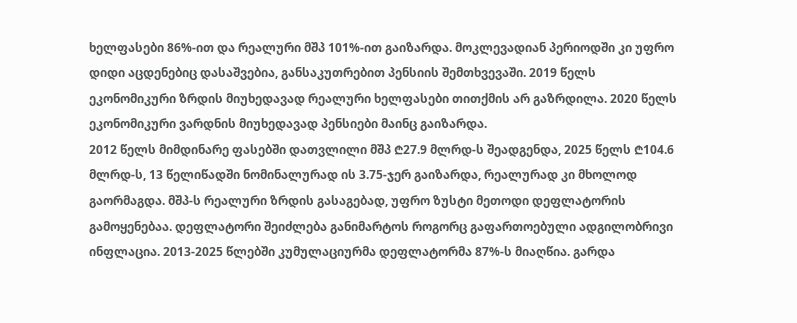ხელფასები 86%-ით და რეალური მშპ 101%-ით გაიზარდა. მოკლევადიან პერიოდში კი უფრო დიდი აცდენებიც დასაშვებია, განსაკუთრებით პენსიის შემთხვევაში. 2019 წელს ეკონომიკური ზრდის მიუხედავად რეალური ხელფასები თითქმის არ გაზრდილა. 2020 წელს ეკონომიკური ვარდნის მიუხედავად პენსიები მაინც გაიზარდა.
2012 წელს მიმდინარე ფასებში დათვლილი მშპ ₾27.9 მლრდ-ს შეადგენდა, 2025 წელს ₾104.6 მლრდ-ს, 13 წელიწადში ნომინალურად ის 3.75-ჯერ გაიზარდა, რეალურად კი მხოლოდ გაორმაგდა. მშპ-ს რეალური ზრდის გასაგებად, უფრო ზუსტი მეთოდი დეფლატორის გამოყენებაა. დეფლატორი შეიძლება განიმარტოს როგორც გაფართოებული ადგილობრივი ინფლაცია. 2013-2025 წლებში კუმულაციურმა დეფლატორმა 87%-ს მიაღწია. გარდა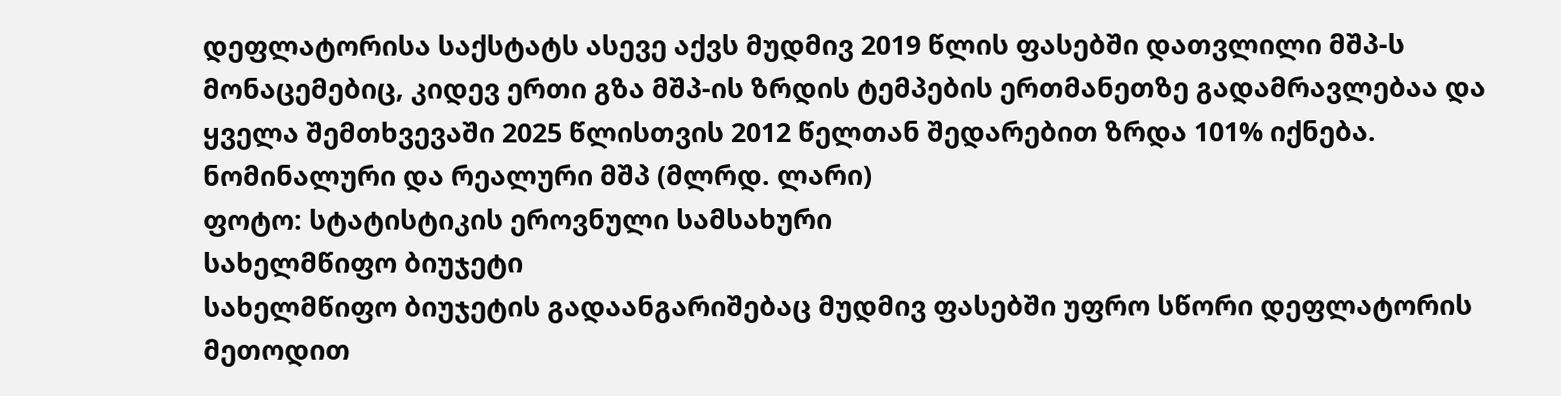დეფლატორისა საქსტატს ასევე აქვს მუდმივ 2019 წლის ფასებში დათვლილი მშპ-ს მონაცემებიც, კიდევ ერთი გზა მშპ-ის ზრდის ტემპების ერთმანეთზე გადამრავლებაა და ყველა შემთხვევაში 2025 წლისთვის 2012 წელთან შედარებით ზრდა 101% იქნება.
ნომინალური და რეალური მშპ (მლრდ. ლარი)
ფოტო: სტატისტიკის ეროვნული სამსახური
სახელმწიფო ბიუჯეტი
სახელმწიფო ბიუჯეტის გადაანგარიშებაც მუდმივ ფასებში უფრო სწორი დეფლატორის მეთოდით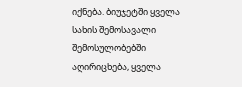იქნება. ბიუჯეტში ყველა სახის შემოსავალი შემოსულობებში აღირიცხება, ყველა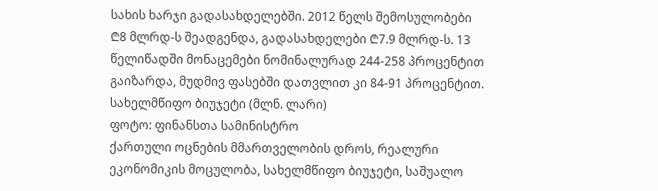სახის ხარჯი გადასახდელებში. 2012 წელს შემოსულობები ₾8 მლრდ-ს შეადგენდა, გადასახდელები ₾7.9 მლრდ-ს. 13 წელიწადში მონაცემები ნომინალურად 244-258 პროცენტით გაიზარდა, მუდმივ ფასებში დათვლით კი 84-91 პროცენტით.
სახელმწიფო ბიუჯეტი (მლნ. ლარი)
ფოტო: ფინანსთა სამინისტრო
ქართული ოცნების მმართველობის დროს, რეალური ეკონომიკის მოცულობა, სახელმწიფო ბიუჯეტი, საშუალო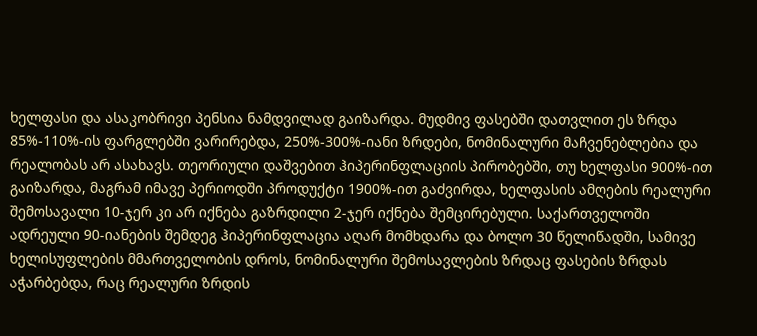ხელფასი და ასაკობრივი პენსია ნამდვილად გაიზარდა. მუდმივ ფასებში დათვლით ეს ზრდა 85%-110%-ის ფარგლებში ვარირებდა, 250%-300%-იანი ზრდები, ნომინალური მაჩვენებლებია და რეალობას არ ასახავს. თეორიული დაშვებით ჰიპერინფლაციის პირობებში, თუ ხელფასი 900%-ით გაიზარდა, მაგრამ იმავე პერიოდში პროდუქტი 1900%-ით გაძვირდა, ხელფასის ამღების რეალური შემოსავალი 10-ჯერ კი არ იქნება გაზრდილი 2-ჯერ იქნება შემცირებული. საქართველოში ადრეული 90-იანების შემდეგ ჰიპერინფლაცია აღარ მომხდარა და ბოლო 30 წელიწადში, სამივე ხელისუფლების მმართველობის დროს, ნომინალური შემოსავლების ზრდაც ფასების ზრდას აჭარბებდა, რაც რეალური ზრდის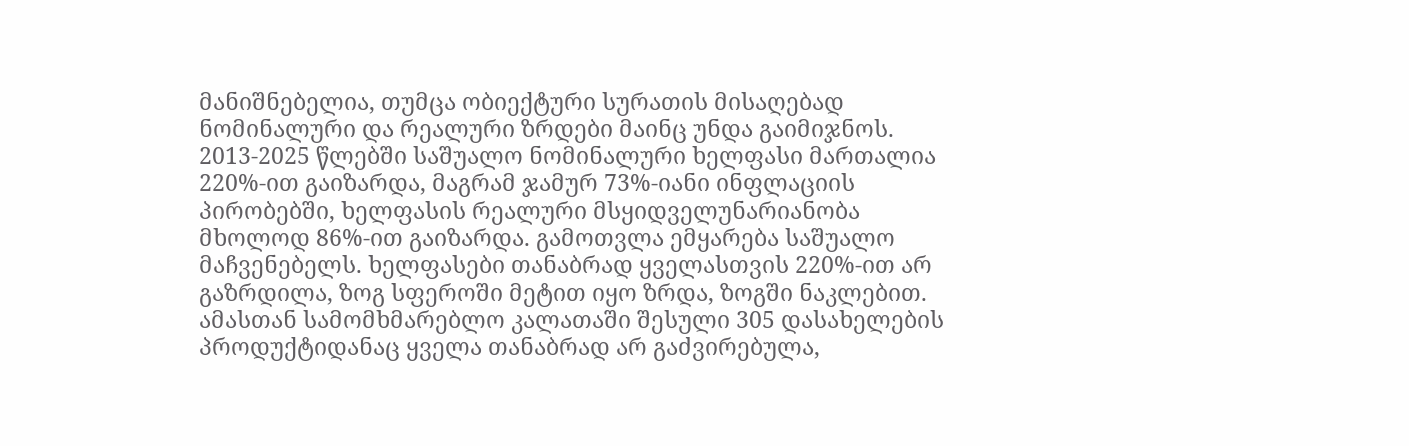მანიშნებელია, თუმცა ობიექტური სურათის მისაღებად ნომინალური და რეალური ზრდები მაინც უნდა გაიმიჯნოს.
2013-2025 წლებში საშუალო ნომინალური ხელფასი მართალია 220%-ით გაიზარდა, მაგრამ ჯამურ 73%-იანი ინფლაციის პირობებში, ხელფასის რეალური მსყიდველუნარიანობა მხოლოდ 86%-ით გაიზარდა. გამოთვლა ემყარება საშუალო მაჩვენებელს. ხელფასები თანაბრად ყველასთვის 220%-ით არ გაზრდილა, ზოგ სფეროში მეტით იყო ზრდა, ზოგში ნაკლებით. ამასთან სამომხმარებლო კალათაში შესული 305 დასახელების პროდუქტიდანაც ყველა თანაბრად არ გაძვირებულა,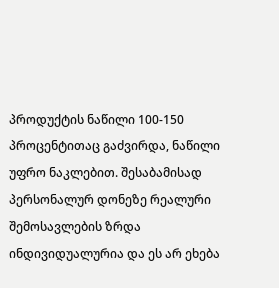პროდუქტის ნაწილი 100-150 პროცენტითაც გაძვირდა, ნაწილი უფრო ნაკლებით. შესაბამისად პერსონალურ დონეზე რეალური შემოსავლების ზრდა ინდივიდუალურია და ეს არ ეხება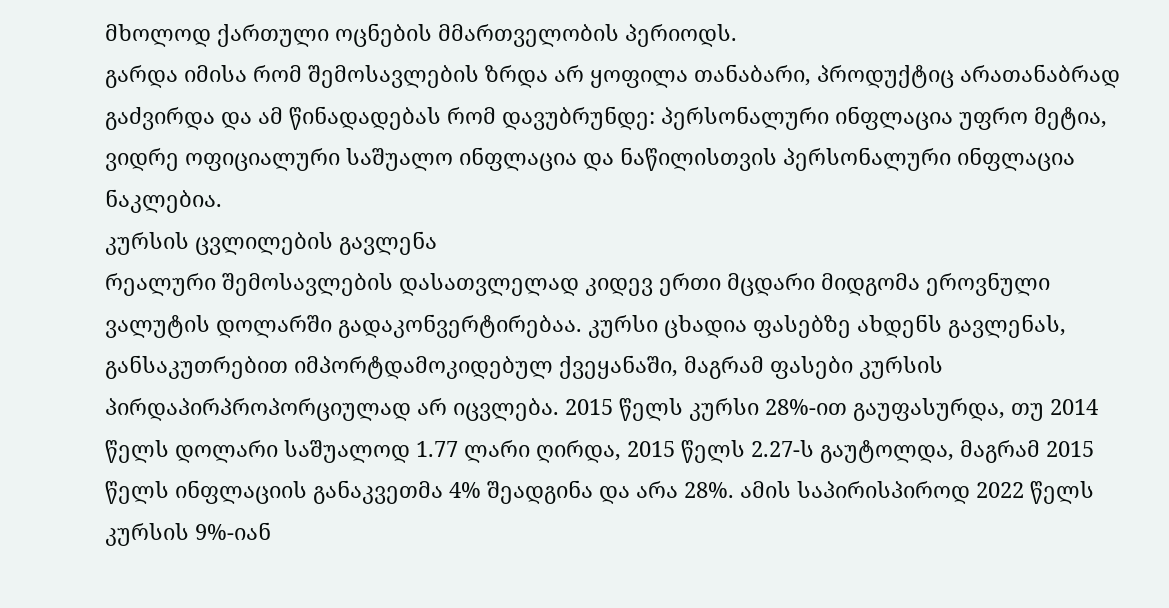მხოლოდ ქართული ოცნების მმართველობის პერიოდს.
გარდა იმისა რომ შემოსავლების ზრდა არ ყოფილა თანაბარი, პროდუქტიც არათანაბრად გაძვირდა და ამ წინადადებას რომ დავუბრუნდე: პერსონალური ინფლაცია უფრო მეტია, ვიდრე ოფიციალური საშუალო ინფლაცია და ნაწილისთვის პერსონალური ინფლაცია ნაკლებია.
კურსის ცვლილების გავლენა
რეალური შემოსავლების დასათვლელად კიდევ ერთი მცდარი მიდგომა ეროვნული ვალუტის დოლარში გადაკონვერტირებაა. კურსი ცხადია ფასებზე ახდენს გავლენას, განსაკუთრებით იმპორტდამოკიდებულ ქვეყანაში, მაგრამ ფასები კურსის პირდაპირპროპორციულად არ იცვლება. 2015 წელს კურსი 28%-ით გაუფასურდა, თუ 2014 წელს დოლარი საშუალოდ 1.77 ლარი ღირდა, 2015 წელს 2.27-ს გაუტოლდა, მაგრამ 2015 წელს ინფლაციის განაკვეთმა 4% შეადგინა და არა 28%. ამის საპირისპიროდ 2022 წელს კურსის 9%-იან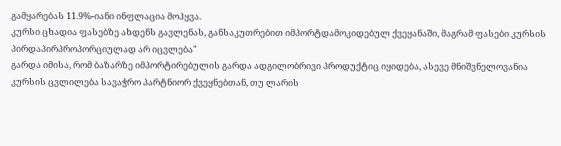გამყარებას 11.9%-იანი ინფლაცია მოჰყვა.
კურსი ცხადია ფასებზე ახდენს გავლენას, განსაკუთრებით იმპორტდამოკიდებულ ქვეყანაში, მაგრამ ფასები კურსის პირდაპირპროპორციულად არ იცვლება"
გარდა იმისა, რომ ბაზარზე იმპორტირებულის გარდა ადგილობრივი პროდუქტიც იყიდება, ასევე მნიშვნელოვანია კურსის ცვლილება სავაჭრო პარტნიორ ქვეყნებთან, თუ ლარის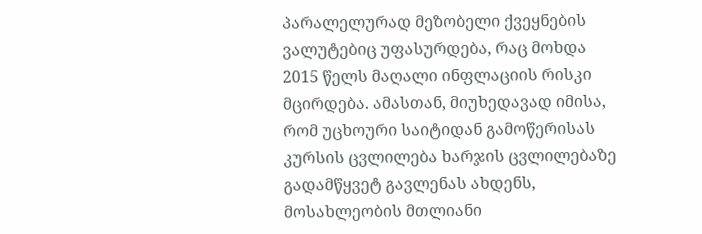პარალელურად მეზობელი ქვეყნების ვალუტებიც უფასურდება, რაც მოხდა 2015 წელს მაღალი ინფლაციის რისკი მცირდება. ამასთან, მიუხედავად იმისა, რომ უცხოური საიტიდან გამოწერისას კურსის ცვლილება ხარჯის ცვლილებაზე გადამწყვეტ გავლენას ახდენს, მოსახლეობის მთლიანი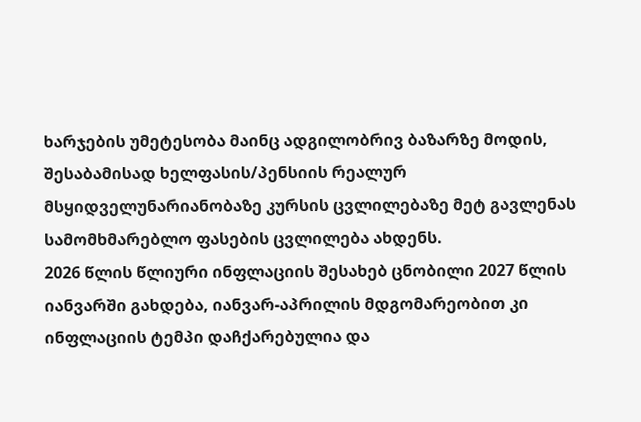ხარჯების უმეტესობა მაინც ადგილობრივ ბაზარზე მოდის, შესაბამისად ხელფასის/პენსიის რეალურ მსყიდველუნარიანობაზე კურსის ცვლილებაზე მეტ გავლენას სამომხმარებლო ფასების ცვლილება ახდენს.
2026 წლის წლიური ინფლაციის შესახებ ცნობილი 2027 წლის იანვარში გახდება, იანვარ-აპრილის მდგომარეობით კი ინფლაციის ტემპი დაჩქარებულია და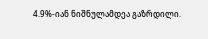4.9%-იან ნიშნულამდეა გაზრდილი.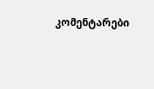კომენტარები